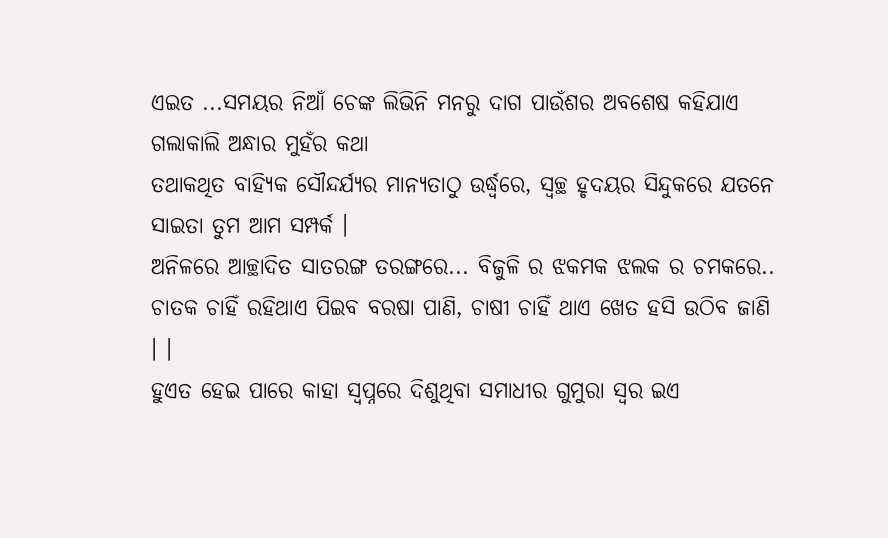ଏଇତ ...ସମୟର ନିଆଁ ଚେଙ୍କ ଲିଭିନି ମନରୁ ଦାଗ ପାଉଁଶର ଅବଶେଷ କହିଯାଏ ଗଲାକାଲି ଅନ୍ଧାର ମୁହଁର କଥା
ତଥାକଥିତ ବାହ୍ୟିକ ସୌନ୍ଦର୍ଯ୍ୟର ମାନ୍ୟତାଠୁ ଉର୍ଦ୍ଧ୍ଵରେ, ସ୍ୱଚ୍ଛ ହୃଦୟର ସିନ୍ଦୁକରେ ଯତନେ ସାଇତା ତୁମ ଆମ ସମ୍ପର୍କ ।
ଅନିଳରେ ଆଚ୍ଛାଦିତ ସାତରଙ୍ଗ ତରଙ୍ଗରେ... ବିଜୁଳି ର ଝକମକ ଝଲକ ର ଚମକରେ..
ଚାତକ ଚାହିଁ ରହିଥାଏ ପିଇବ ବରଷା ପାଣି, ଚାଷୀ ଚାହିଁ ଥାଏ ଖେତ ହସି ଉଠିବ ଜାଣି । ।
ହୁଏତ ହେଇ ପାରେ କାହା ସ୍ୱପ୍ନରେ ଦିଶୁଥିବା ସମାଧୀର ଗୁମୁରା ସ୍ୱର ଇଏ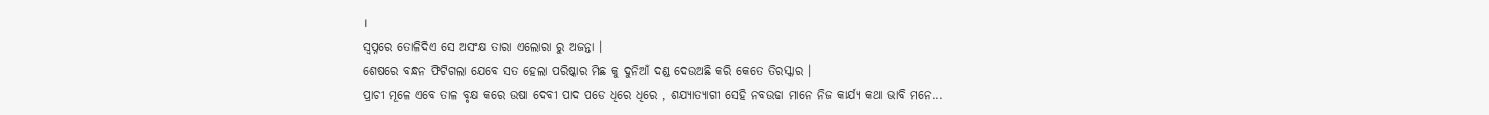।
ସ୍ୱପ୍ନରେ ତୋଳିଦିଏ ସେ ଅସଂକ୍ଷ ତାରା ଏଲୋରା ରୁ ଅଜନ୍ତା ।
ଶେଷରେ ବନ୍ଧନ ଫିଟିଗଲା ଯେବେ ସତ ହେଲା ପରିଷ୍କାର ମିଛ କୁ ଦୁନିଆଁ ଦଣ୍ଡ ଦେଉଅଛି କରି କେତେ ତିରସ୍କାର ।
ପ୍ରାଚୀ ମୂଳେ ଏବେ ତାଳ ବୃକ୍ଷ କରେ ଉଷା ଦେବୀ ପାଦ ପଡେ ଧିରେ ଧିରେ , ଶଯ୍ୟାତ୍ୟାଗୀ ସେହି ନବଉଢା ମାନେ ନିଜ କାର୍ଯ୍ୟ କଥା ଭାବି ମନେ...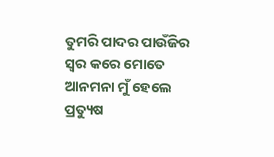ତୁମରି ପାଦର ପାଉଁଜିର ସ୍ୱର କରେ ମୋତେ ଆନମନା ମୁଁ ହେଲେ ପ୍ରତ୍ୟୁଷ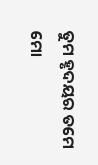ତୁମ ହୃଦୟର ତମେ ମୋ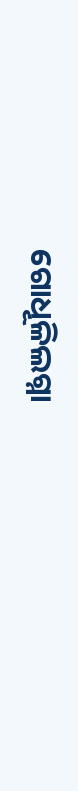ଗୋଧୂଳିଲଗ୍ନା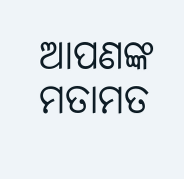ଆପଣଙ୍କ ମତାମତ